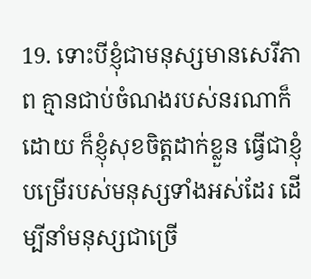19. ទោះបីខ្ញុំជាមនុស្សមានសេរីភាព គ្មានជាប់ចំណងរបស់នរណាក៏ដោយ ក៏ខ្ញុំសុខចិត្តដាក់ខ្លួន ធ្វើជាខ្ញុំបម្រើរបស់មនុស្សទាំងអស់ដែរ ដើម្បីនាំមនុស្សជាច្រើ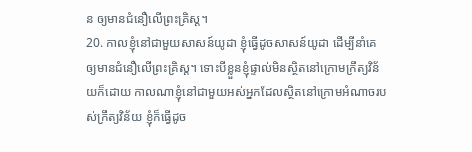ន ឲ្យមានជំនឿលើព្រះគ្រិស្ដ។
20. កាលខ្ញុំនៅជាមួយសាសន៍យូដា ខ្ញុំធ្វើដូចសាសន៍យូដា ដើម្បីនាំគេឲ្យមានជំនឿលើព្រះគ្រិស្ដ។ ទោះបីខ្លួនខ្ញុំផ្ទាល់មិនស្ថិតនៅក្រោមក្រឹត្យវិន័យក៏ដោយ កាលណាខ្ញុំនៅជាមួយអស់អ្នកដែលស្ថិតនៅក្រោមអំណាចរបស់ក្រឹត្យវិន័យ ខ្ញុំក៏ធ្វើដូច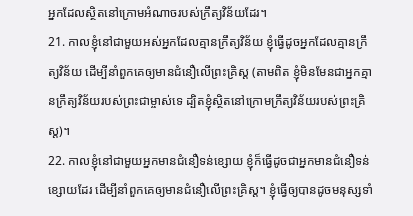អ្នកដែលស្ថិតនៅក្រោមអំណាចរបស់ក្រឹត្យវិន័យដែរ។
21. កាលខ្ញុំនៅជាមួយអស់អ្នកដែលគ្មានក្រឹត្យវិន័យ ខ្ញុំធ្វើដូចអ្នកដែលគ្មានក្រឹត្យវិន័យ ដើម្បីនាំពួកគេឲ្យមានជំនឿលើព្រះគ្រិស្ដ (តាមពិត ខ្ញុំមិនមែនជាអ្នកគ្មានក្រឹត្យវិន័យរបស់ព្រះជាម្ចាស់ទេ ដ្បិតខ្ញុំស្ថិតនៅក្រោមក្រឹត្យវិន័យរបស់ព្រះគ្រិស្ដ)។
22. កាលខ្ញុំនៅជាមួយអ្នកមានជំនឿទន់ខ្សោយ ខ្ញុំក៏ធ្វើដូចជាអ្នកមានជំនឿទន់ខ្សោយដែរ ដើម្បីនាំពួកគេឲ្យមានជំនឿលើព្រះគ្រិស្ដ។ ខ្ញុំធ្វើឲ្យបានដូចមនុស្សទាំ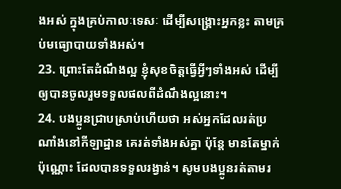ងអស់ ក្នុងគ្រប់កាលៈទេសៈ ដើម្បីសង្គ្រោះអ្នកខ្លះ តាមគ្រប់មធ្យោបាយទាំងអស់។
23. ព្រោះតែដំណឹងល្អ ខ្ញុំសុខចិត្តធ្វើអ្វីៗទាំងអស់ ដើម្បីឲ្យបានចូលរួមទទួលផលពីដំណឹងល្អនោះ។
24. បងប្អូនជ្រាបស្រាប់ហើយថា អស់អ្នកដែលរត់ប្រណាំងនៅកីឡាដ្ឋាន គេរត់ទាំងអស់គ្នា ប៉ុន្តែ មានតែម្នាក់ប៉ុណ្ណោះ ដែលបានទទួលរង្វាន់។ សូមបងប្អូនរត់តាមរ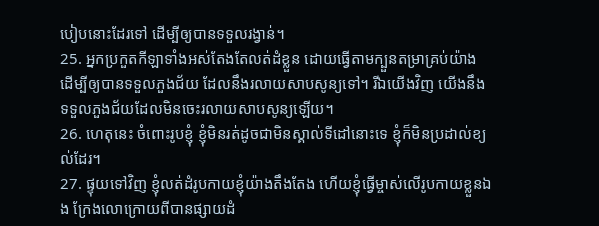បៀបនោះដែរទៅ ដើម្បីឲ្យបានទទួលរង្វាន់។
25. អ្នកប្រកួតកីឡាទាំងអស់តែងតែលត់ដំខ្លួន ដោយធ្វើតាមក្បួនតម្រាគ្រប់យ៉ាង ដើម្បីឲ្យបានទទួលភួងជ័យ ដែលនឹងរលាយសាបសូន្យទៅ។ រីឯយើងវិញ យើងនឹងទទួលភួងជ័យដែលមិនចេះរលាយសាបសូន្យឡើយ។
26. ហេតុនេះ ចំពោះរូបខ្ញុំ ខ្ញុំមិនរត់ដូចជាមិនស្គាល់ទីដៅនោះទេ ខ្ញុំក៏មិនប្រដាល់ខ្យល់ដែរ។
27. ផ្ទុយទៅវិញ ខ្ញុំលត់ដំរូបកាយខ្ញុំយ៉ាងតឹងតែង ហើយខ្ញុំធ្វើម្ចាស់លើរូបកាយខ្លួនឯង ក្រែងលោក្រោយពីបានផ្សាយដំ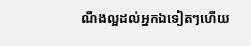ណឹងល្អដល់អ្នកឯទៀតៗហើយ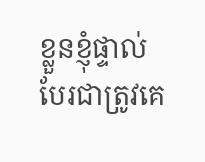ខ្លួនខ្ញុំផ្ទាល់បែរជាត្រូវគេ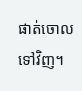ផាត់ចោលទៅវិញ។